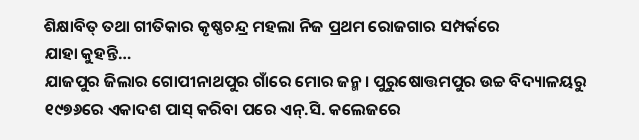ଶିକ୍ଷାବିତ୍ ତଥା ଗୀତିକାର କୃଷ୍ଣଚନ୍ଦ୍ର ମହଲା ନିଜ ପ୍ରଥମ ରୋଜଗାର ସମ୍ପର୍କରେ
ଯାହା କୁହନ୍ତି…
ଯାଜପୁର ଜିଲାର ଗୋପୀନାଥପୁର ଗାଁରେ ମୋର ଜନ୍ମ। ପୁରୁଷୋତ୍ତମପୁର ଉଚ୍ଚ ବିଦ୍ୟାଳୟରୁ ୧୯୭୬ରେ ଏକାଦଶ ପାସ୍ କରିବା ପରେ ଏନ୍.ସି. କଲେଜରେ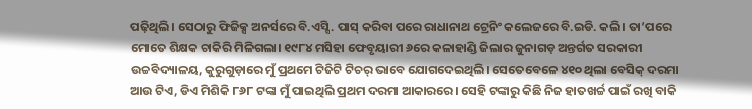ପଢ଼ିଥିଲି। ସେଠାରୁ ଫିଜିକ୍ସ ଅନର୍ସରେ ବି.ଏସ୍ସି. ପାସ୍ କରିବା ପରେ ରାଧାନାଥ ଟ୍ରେନିଂ କଲେଜରେ ବି.ଇଡି. କଲି। ତା’ପରେ ମୋତେ ଶିକ୍ଷକ ଚାକିରି ମିଳିଗଲା। ୧୯୮୪ ମସିହା ଫେବୃୟାରୀ ୬ରେ କଳାହାଣ୍ଡି ଜିଲାର ଜୁନାଗଡ଼ ଅନ୍ତର୍ଗତ ସରକାରୀ ଉଚ୍ଚବିଦ୍ୟାଳୟ, କୁରୁଗୁଡ଼ାରେ ମୁଁ ପ୍ରଥମେ ଟିଜିଟି ଟିଚର୍ ଭାବେ ଯୋଗଦେଇଥିଲି। ସେତେବେଳେ ୪୧୦ ଥିଲା ବେସିକ୍ ଦରମା ଆଉ ଟିଏ, ଡିଏ ମିଶିକି ୮୬୮ ଟଙ୍କା ମୁଁ ପାଇଥିଲି ପ୍ରଥମ ଦରମା ଆକାରରେ। ସେହି ଟଙ୍କାରୁ କିଛି ନିଜ ହାତଖର୍ଚ୍ଚ ପାଇଁ ରଖି ବାକି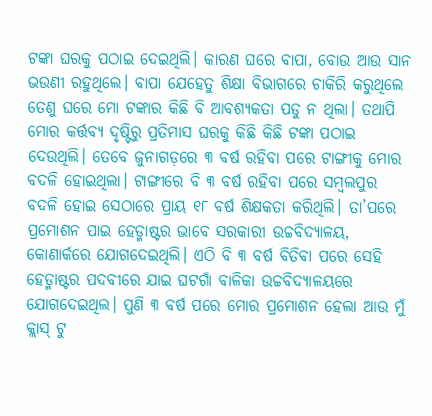ଟଙ୍କା ଘରକୁ ପଠାଇ ଦେଇଥିଲି। କାରଣ ଘରେ ବାପା, ବୋଉ ଆଉ ସାନ ଭଉଣୀ ରହୁଥିଲେ। ବାପା ଯେହେତୁ ଶିକ୍ଷା ବିଭାଗରେ ଚାକିରି କରୁଥିଲେ ତେଣୁ ଘରେ ମୋ ଟଙ୍କାର କିଛି ବି ଆବଶ୍ୟକତା ପଡୁ ନ ଥିଲା। ତଥାପି ମୋର କର୍ତ୍ତବ୍ୟ ଦୃଷ୍ଟିରୁ ପ୍ରତିମାସ ଘରକୁ କିଛି କିଛି ଟଙ୍କା ପଠାଇ ଦେଉଥିଲି। ତେବେ ଜୁନାଗଡ଼ରେ ୩ ବର୍ଷ ରହିବା ପରେ ଟାଙ୍ଗୀକୁ ମୋର ବଦଳି ହୋଇଥିଲା। ଟାଙ୍ଗୀରେ ବି ୩ ବର୍ଷ ରହିବା ପରେ ସମ୍ବଲପୁର ବଦଳି ହୋଇ ସେଠାରେ ପ୍ରାୟ ୧୮ ବର୍ଷ ଶିକ୍ଷକତା କରିଥିଲି। ତା’ପରେ ପ୍ରମୋଶନ ପାଇ ହେଡ୍ମାଷ୍ଟର ଭାବେ ସରକାରୀ ଉଚ୍ଚବିଦ୍ୟାଳୟ, କୋଣାର୍କରେ ଯୋଗଦେଇଥିଲି। ଏଠି ବି ୩ ବର୍ଷ ବିତିବା ପରେ ସେହି ହେଡ୍ମାଷ୍ଟର ପଦବୀରେ ଯାଇ ଘଟଗାଁ ବାଳିକା ଉଚ୍ଚବିଦ୍ୟାଳୟରେ ଯୋଗଦେଇଥିଲ। ପୁଣି ୩ ବର୍ଷ ପରେ ମୋର ପ୍ରମୋଶନ ହେଲା ଆଉ ମୁଁ କ୍ଲାସ୍ ଟୁ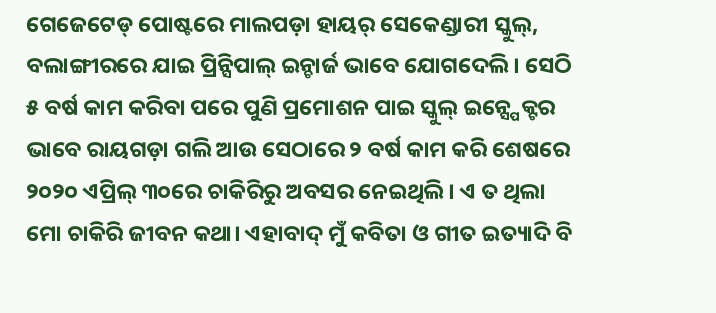ଗେଜେଟେଡ୍ ପୋଷ୍ଟରେ ମାଲପଡ଼ା ହାୟର୍ ସେକେଣ୍ଡାରୀ ସ୍କୁଲ୍, ବଲାଙ୍ଗୀରରେ ଯାଇ ପ୍ରିନ୍ସିପାଲ୍ ଇନ୍ଚାର୍ଜ ଭାବେ ଯୋଗଦେଲି। ସେଠି ୫ ବର୍ଷ କାମ କରିବା ପରେ ପୁଣି ପ୍ରମୋଶନ ପାଇ ସ୍କୁଲ୍ ଇନ୍ସ୍ପେକ୍ଟର ଭାବେ ରାୟଗଡ଼ା ଗଲି ଆଉ ସେଠାରେ ୨ ବର୍ଷ କାମ କରି ଶେଷରେ ୨୦୨୦ ଏପ୍ରିଲ୍ ୩୦ରେ ଚାକିରିରୁ ଅବସର ନେଇଥିଲି। ଏ ତ ଥିଲା ମୋ ଚାକିରି ଜୀବନ କଥା। ଏହାବାଦ୍ ମୁଁ କବିତା ଓ ଗୀତ ଇତ୍ୟାଦି ବି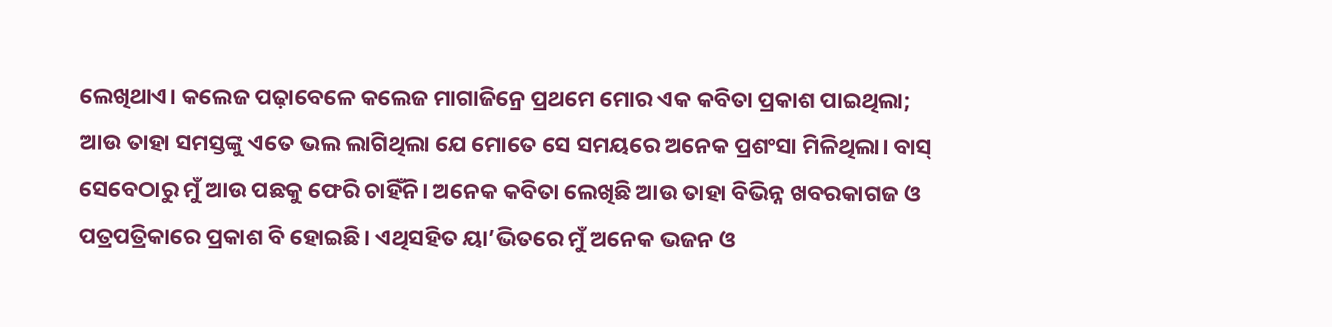ଲେଖିଥାଏ। କଲେଜ ପଢ଼ାବେଳେ କଲେଜ ମାଗାଜିନ୍ରେ ପ୍ରଥମେ ମୋର ଏକ କବିତା ପ୍ରକାଶ ପାଇଥିଲା; ଆଉ ତାହା ସମସ୍ତଙ୍କୁ ଏତେ ଭଲ ଲାଗିଥିଲା ଯେ ମୋତେ ସେ ସମୟରେ ଅନେକ ପ୍ରଶଂସା ମିଳିଥିଲା। ବାସ୍ ସେବେଠାରୁ ମୁଁ ଆଉ ପଛକୁ ଫେରି ଚାହିଁନି। ଅନେକ କବିତା ଲେଖିଛି ଆଉ ତାହା ବିଭିନ୍ନ ଖବରକାଗଜ ଓ ପତ୍ରପତ୍ରିକାରେ ପ୍ରକାଶ ବି ହୋଇଛି। ଏଥିସହିତ ୟା’ଭିତରେ ମୁଁ ଅନେକ ଭଜନ ଓ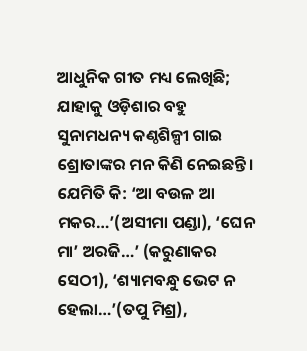ଆଧୁନିକ ଗୀତ ମଧ୍ୟ ଲେଖିଛି; ଯାହାକୁ ଓଡ଼ିଶାର ବହୁ ସୁନାମଧନ୍ୟ କଣ୍ଠଶିଳ୍ପୀ ଗାଇ ଶ୍ରୋତାଙ୍କର ମନ କିଣି ନେଇଛନ୍ତି। ଯେମିତି କି: ‘ଆ ବଉଳ ଆ ମକର…’(ଅସୀମା ପଣ୍ଡା), ‘ଘେନ ମା’ ଅରଜି…’ (କରୁଣାକର ସେଠୀ), ‘ଶ୍ୟାମବନ୍ଧୁ ଭେଟ ନ ହେଲା…’(ତପୁ ମିଶ୍ର),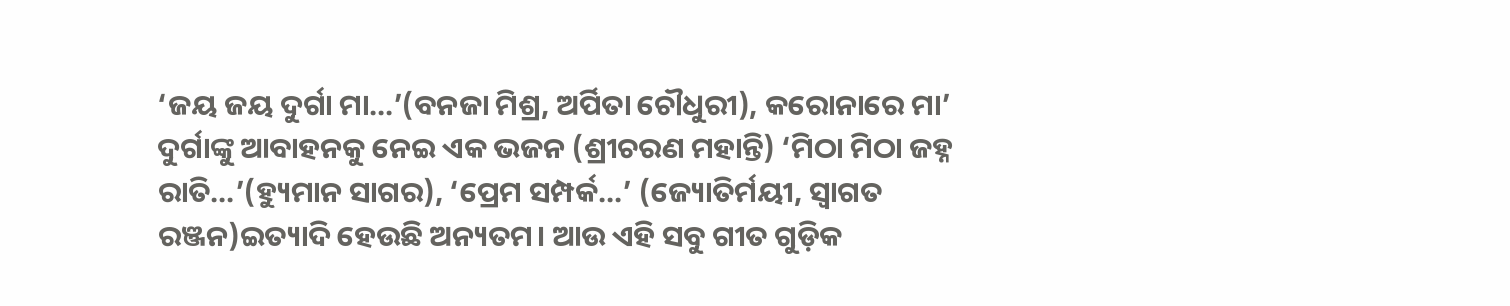‘ଜୟ ଜୟ ଦୁର୍ଗା ମା…’(ବନଜା ମିଶ୍ର, ଅର୍ପିତା ଚୌଧୁରୀ), କରୋନାରେ ମା’ ଦୁର୍ଗାଙ୍କୁ ଆବାହନକୁ ନେଇ ଏକ ଭଜନ (ଶ୍ରୀଚରଣ ମହାନ୍ତି) ‘ମିଠା ମିଠା ଜହ୍ନ ରାତି…’(ହ୍ୟୁମାନ ସାଗର), ‘ପ୍ରେମ ସମ୍ପର୍କ…’ (ଜ୍ୟୋତିର୍ମୟୀ, ସ୍ବାଗତ ରଞ୍ଜନ)ଇତ୍ୟାଦି ହେଉଛି ଅନ୍ୟତମ। ଆଉ ଏହି ସବୁ ଗୀତ ଗୁଡ଼ିକ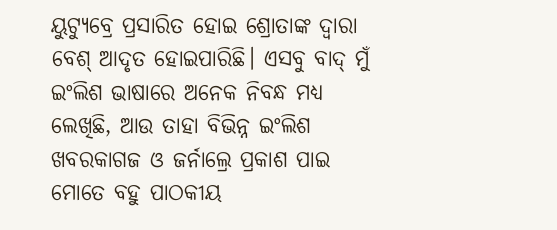ୟୁଟ୍ୟୁବ୍ରେ ପ୍ରସାରିତ ହୋଇ ଶ୍ରୋତାଙ୍କ ଦ୍ୱାରା ବେଶ୍ ଆଦୃତ ହୋଇପାରିଛି। ଏସବୁ ବାଦ୍ ମୁଁ ଇଂଲିଶ ଭାଷାରେ ଅନେକ ନିବନ୍ଧ ମଧ୍ୟ ଲେଖିଛି, ଆଉ ତାହା ବିଭିନ୍ନ ଇଂଲିଶ ଖବରକାଗଜ ଓ ଜର୍ନାଲ୍ରେ ପ୍ରକାଶ ପାଇ ମୋତେ ବହୁ ପାଠକୀୟ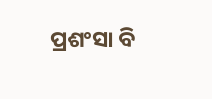ପ୍ରଶଂସା ବି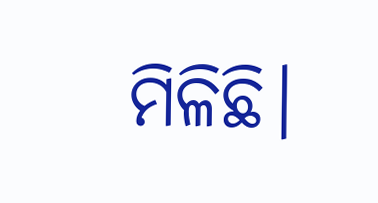ମିଳିଛି।